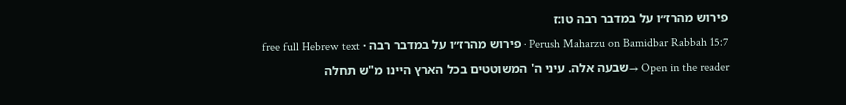פירוש מהרז״ו על במדבר רבה טו:ז
Perush Maharzu on Bamidbar Rabbah 15:7 · פירוש מהרז״ו על במדבר רבה · free full Hebrew text
Open in the reader →שבעה אלה. עיני ה' המשוטטים בכל הארץ היינו מ"ש תחלה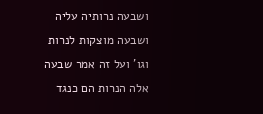ושבעה נרותיה עליה ושבעה מוצקות לנרות וגו' ועל זה אמר שבעה אלה הנרות הם כנגד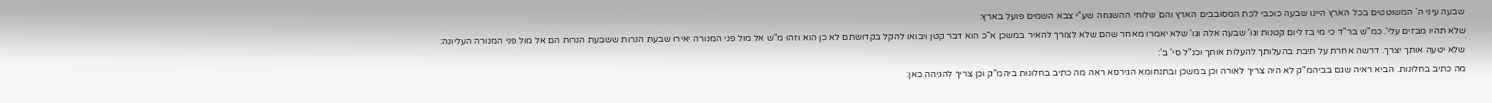שבעה עיני ה' המשוטטים בכל הארץ היינו שבעה כוכבי לכת המסובבים הארץ והם שלוחי ההשגחה שע"י צבא השמים פועל בארץ:
שלא תהיו מבזים עלי'. כמ"ש בר"ד כי מי בז ליום קטנות וגו' שבעה אלה וגו' שלא יאמרו מאחר שהם שלא לצורך להאיר במשכן א"כ הוא דבר קטן ויבואו להקל בקדושתם לא כן הוא וזהו מ"ש אל מול פני המנורה יאירו שבעת הנרות ששבעת הנרות הם אל מול פני המנורה העליונה:
שלא יטעה אותך יצרך. דרשה אחרת על תיבת בהעלותך להעלות אותך וכנ"ל סי' ב':
מה כתיב בחלונות. הביא ראיה שגם בביהמ"ק לא היה צריך לאורה וכן במשכן ובתנחומא הגירסא ראה מה כתיב בחלונות ביהמ"ק וכן צריך להגיהה כאן: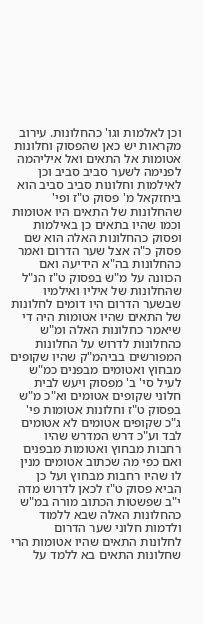וכן לאלמות וגו' כהחלונות. עירוב מקראות יש כאן שהפסוק וחלונות אטומות אל התאים ואל איליהמה לפנימה לשער סביב סביב וכן לאילמות וחלונות סביב סביב הוא ביחזקאל מ' פסוק ט"ז ופי' שהחלונות של התאים היו אטומות וכמו שהיו בתאים כן באילמות ופסוק כהחלונות האלה הוא שם פסוק כ"ה אצל שער הדרום ואמר כהחלונות בה"א הידיעה ואם הכוונה על מ"ש בפסוק ט"ז הנ"ל שהחלונות של איליו ואילמיו שבשער הדרום היו דומים לחלונות של התאים שהיו אטומות היה די שיאמר כחלונות האלה ומ"ש כהחלונות לדרוש על החלונות המפורשים בביהמ"ק שהיו שקופים מבחוץ ואטומים מבפנים כמ"ש לעיל סי' ב' מפסוק ויעש לבית חלוני שקופים אטומים וא"כ מ"ש בפסוק ט"ז וחלונות אטומות פי' ג"כ שקופים אטומים לא אטומים לבד וע"כ דרש המדרש שהיו רחבות מבחוץ ואטומות מבפנים ואם כפי מה שכתוב אטומים מנין לו שהיו רחבות מבחוץ ועל כן הביא פסוק ט"ז לכאן לדרוש מדה י"ב שפשטות הכתוב מורה במ"ש כהחלונות האלה שבא ללמוד ולדמות חלוני שער הדרום לחלונות התאים שהיו אטומות הרי שחלונות התאים בא ללמד על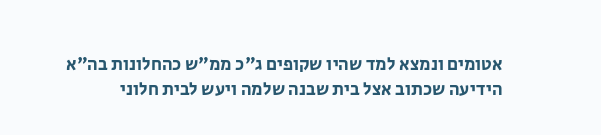אטומים ונמצא למד שהיו שקופים ג"כ ממ"ש כהחלונות בה"א הידיעה שכתוב אצל בית שבנה שלמה ויעש לבית חלוני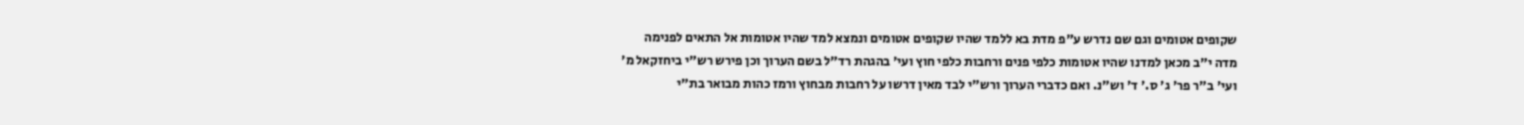שקופים אטומים וגם שם נדרש ע"פ מדת בא ללמד שהיו שקופים אטומים ונמצא למד שהיו אטומות אל התאים לפנימה מדה י"ב מכאן למדנו שהיו אטומות כלפי פנים ורחבות כלפי חוץ ועי' בהגהת רד"ל בשם הערוך וכן פירש רש"י ביחזקאל מ' ועי' ב"ר פר' ג' ס.' ד' וש"נ. ואם כדברי הערוך ורש"י לבד מאין דרשו על רחבות מבחוץ ורמז כהות מבואר בת"י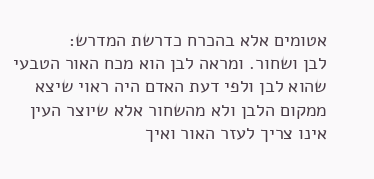אטומים אלא בהכרח כדרשת המדרש:
לבן ושחור. ומראה לבן הוא מכח האור הטבעי שהוא לבן ולפי דעת האדם היה ראוי שיצא ממקום הלבן ולא מהשחור אלא שיוצר העין אינו צריך לעזר האור ואיך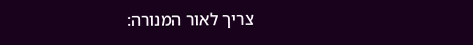צריך לאור המנורה: